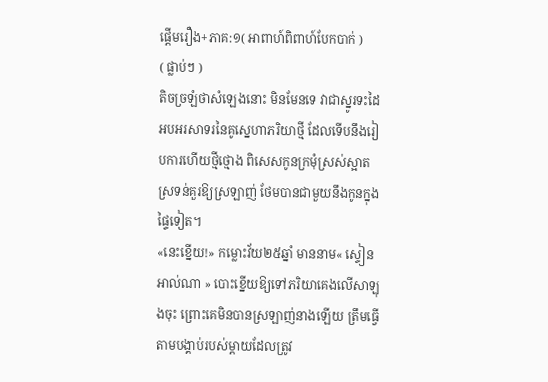ផ្តើមរឿង+ភាគ:១( អាពាហ៍ពិពាហ៍បែកបាក់ )
( ផ្លាប់ៗ )
តិចច្រឡំថាសំឡេងនោះ មិនមែនទេ វាជាស្នូរទះដៃអបអរសាទរនៃគូស្នេហាភរិយាថ្មី ដែលទើបនឹងរៀបការហើយថ្មីថ្មោង ពិសេសកូនក្រមុំស្រស់ស្អាត ស្រទន់គួរឱ្យស្រឡាញ់ ថែមបានជាមួយនឹងកូនក្នុងផ្ទៃទៀត។
«នេះខ្នើយ!» កម្លោះវ័យ២៥ឆ្នាំ មាននាម« ស្ទៀន អាល់ណា » បោះខ្នើយឱ្យទៅភរិយាគេងលើសាឡុងចុះ ព្រោះគេមិនបានស្រឡាញ់នាងឡើយ ត្រឹមធ្វើតាមបង្គាប់របស់ម្តាយដែលត្រូវ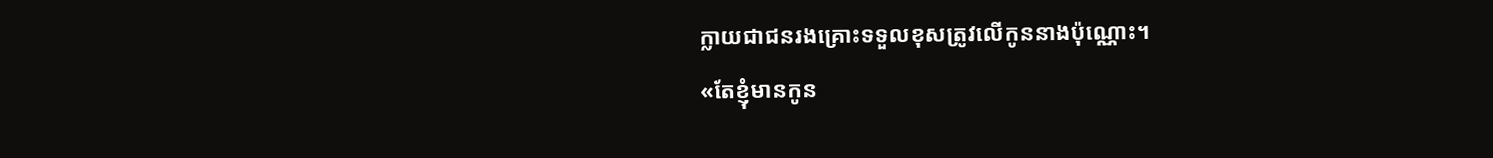ក្លាយជាជនរងគ្រោះទទួលខុសត្រូវលើកូននាងប៉ុណ្ណោះ។
«តែខ្ញុំមានកូន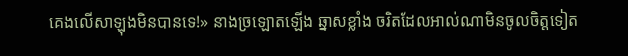គេងលើសាឡុងមិនបានទេ!» នាងច្រឡោតឡើង ឆ្នាសខ្លាំង ចរិតដែលអាល់ណាមិនចូលចិត្តទៀត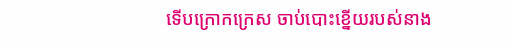ទើបក្រោកក្រេស ចាប់បោះខ្នើយរបស់នាង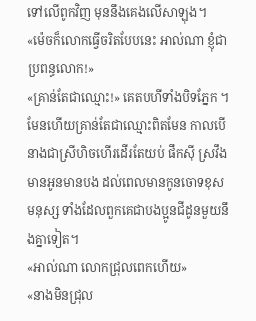ទៅលើពូកវិញ មុននឹងគេងលើសាឡុង។
«ម៉េចក៏លោកធ្វើចរិតបែបនេះ អាល់ណា ខ្ញុំជាប្រពន្ធលោក!»
«គ្រាន់តែជាឈ្មោះ!» គេតបហីទាំងបិទភ្នែក ។ មែនហើយគ្រាន់តែជាឈ្មោះពិតមែន កាលបើនាងជាស្រីហិចហើរដើរតែយប់ ផឹកសុី ស្រវឹង មានអូនមានបង ដល់ពេលមានកូនចោទខុសមនុស្ស ទាំងដែលពួកគេជាបងប្អូនជីដូនមួយនឹងគ្នាទៀត។
«អាល់ណា លោកជ្រុលពេកហើយ»
«នាងមិនជ្រុល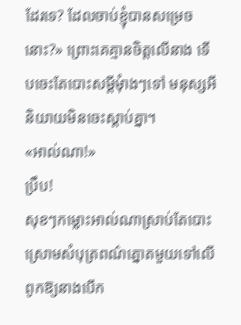ដែរទេ? ដែលចាប់ខ្ញុំបានសម្រេចនោះ?» ព្រោះគេគ្មានចិត្តលើនាង ទើបចេះតែបោះសម្តីមុំាងៗទៅ មនុស្សអីនិយាយមិនចេះស្តាប់គ្នា។
«អាល់ណា!»
ប្រឹប!
សុខៗកម្លោះអាល់ណាស្រាប់តែបោះស្រោមសំបុត្រពណ៌ត្នោតមួយទៅលើពូកឱ្យនាងបើក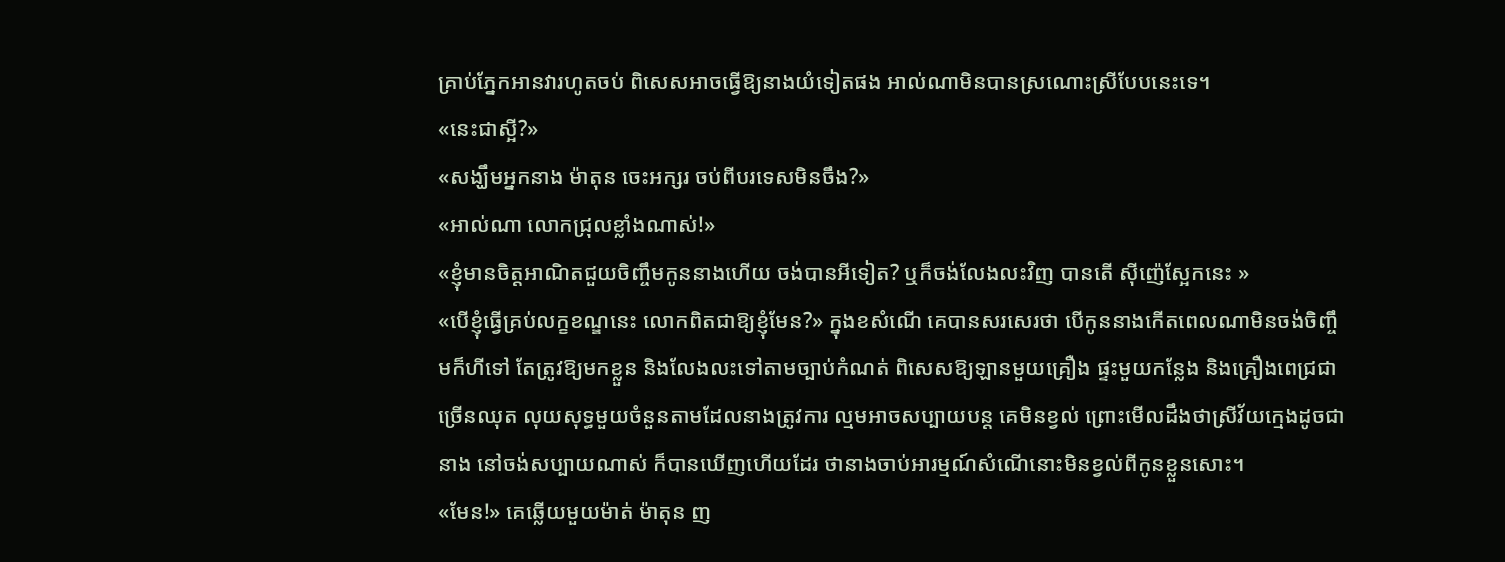គ្រាប់ភ្នែកអានវារហូតចប់ ពិសេសអាចធ្វើឱ្យនាងយំទៀតផង អាល់ណាមិនបានស្រណោះស្រីបែបនេះទេ។
«នេះជាស្អី?»
«សង្ឃឹមអ្នកនាង ម៉ាតុន ចេះអក្សរ ចប់ពីបរទេសមិនចឹង?»
«អាល់ណា លោកជ្រុលខ្លាំងណាស់!»
«ខ្ញុំមានចិត្តអាណិតជួយចិញ្ចឹមកូននាងហើយ ចង់បានអីទៀត? ឬក៏ចង់លែងលះវិញ បានតើ សុីញ៉េស្អែកនេះ »
«បើខ្ញុំធ្វើគ្រប់លក្ខខណ្ឌនេះ លោកពិតជាឱ្យខ្ញុំមែន?» ក្នុងខសំណើ គេបានសរសេរថា បើកូននាងកើតពេលណាមិនចង់ចិញ្ចឹមក៏ហីទៅ តែត្រូវឱ្យមកខ្លួន និងលែងលះទៅតាមច្បាប់កំណត់ ពិសេសឱ្យឡានមួយគ្រឿង ផ្ទះមួយកន្លែង និងគ្រឿងពេជ្រជាច្រើនឈុត លុយសុទ្ធមួយចំនួនតាមដែលនាងត្រូវការ ល្មមអាចសប្បាយបន្ត គេមិនខ្វល់ ព្រោះមើលដឹងថាស្រីវ័យក្មេងដូចជានាង នៅចង់សប្បាយណាស់ ក៏បានឃើញហើយដែរ ថានាងចាប់អារម្មណ៍សំណើនោះមិនខ្វល់ពីកូនខ្លួនសោះ។
«មែន!» គេឆ្លើយមួយម៉ាត់ ម៉ាតុន ញ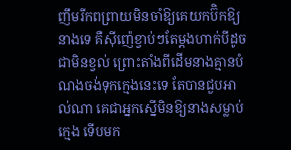ញឹមរីកពព្រាយមិនចាំឱ្យគេយកប៊ិកឱ្យនាងទេ គឺសុីញ៉េខ្វាប់ៗតែម្តងហាក់បីដូចជាមិនខ្វល់ ព្រោះតាំងពីដើមនាងគ្មានបំណងចង់ទុកក្មេងនេះទេ តែបានជួបអាល់ណា គេជាអ្នកស្នើមិនឱ្យនាងសម្លាប់ក្មេង ទើបមក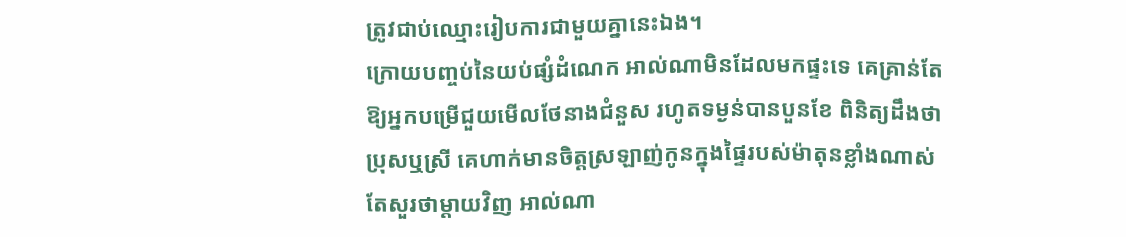ត្រូវជាប់ឈ្មោះរៀបការជាមួយគ្នានេះឯង។
ក្រោយបញ្ចប់នៃយប់ផ្សំដំណេក អាល់ណាមិនដែលមកផ្ទះទេ គេគ្រាន់តែឱ្យអ្នកបម្រើជួយមើលថែនាងជំនួស រហូតទម្ងន់បានបួនខែ ពិនិត្យដឹងថាប្រុសឬស្រី គេហាក់មានចិត្តស្រឡាញ់កូនក្នុងផ្ទៃរបស់ម៉ាតុនខ្លាំងណាស់ តែសួរថាម្តាយវិញ អាល់ណា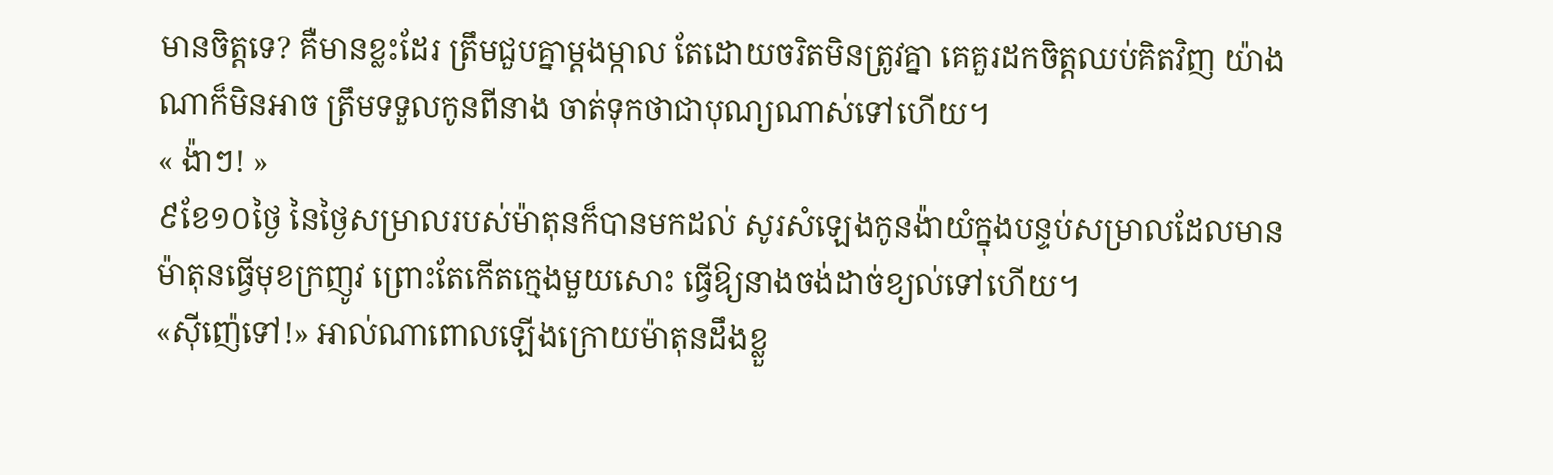មានចិត្តទេ? គឺមានខ្លះដែរ ត្រឹមជួបគ្នាម្តងម្កាល តែដោយចរិតមិនត្រូវគ្នា គេគួរដកចិត្តឈប់គិតវិញ យ៉ាងណាក៏មិនអាច ត្រឹមទទួលកូនពីនាង ចាត់ទុកថាជាបុណ្យណាស់ទៅហើយ។
« ង៉ាៗ! »
៩ខែ១០ថ្ងៃ នៃថ្ងៃសម្រាលរបស់ម៉ាតុនក៏បានមកដល់ សូរសំឡេងកូនង៉ាយំក្នុងបន្ទប់សម្រាលដែលមានម៉ាតុនធ្វើមុខក្រញូវ ព្រោះតែកើតក្មេងមួយសោះ ធ្វើឱ្យនាងចង់ដាច់ខ្យល់ទៅហើយ។
«សុីញ៉េទៅ!» អាល់ណាពោលឡើងក្រោយម៉ាតុនដឹងខ្លួ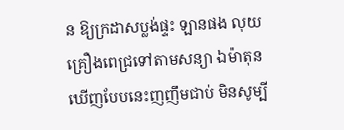ន ឱ្យក្រដាសប្លង់ផ្ទះ ឡានផង លុយ គ្រឿងពេជ្រទៅតាមសន្យា ឯម៉ាតុនឃើញបែបនេះញញឹមជាប់ មិនសូម្បី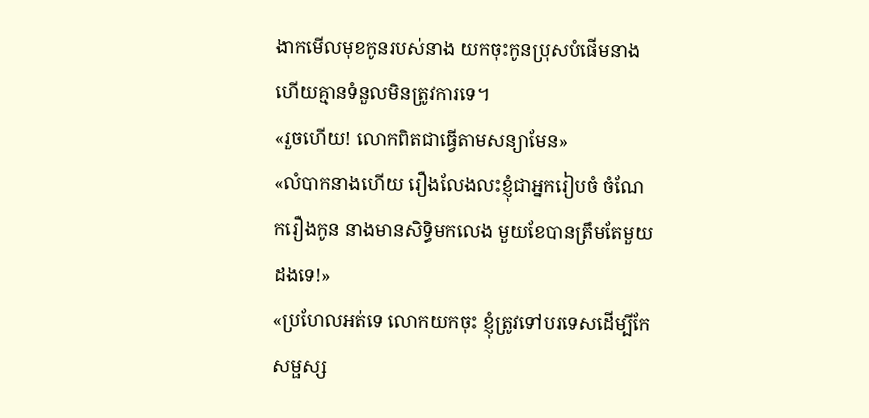ងាកមើលមុខកូនរបស់នាង យកចុះកូនប្រុសបំផើមនាងហើយគ្មានទំនួលមិនត្រូវការទេ។
«រួចហើយ! លោកពិតជាធ្វើតាមសន្យាមែន»
«លំបាកនាងហើយ រឿងលែងលះខ្ញុំជាអ្នករៀបចំ ចំណែករឿងកូន នាងមានសិទ្ធិមកលេង មួយខែបានត្រឹមតែមួយដងទេ!»
«ប្រហែលអត់ទេ លោកយកចុះ ខ្ញុំត្រូវទៅបរទេសដើម្បីកែសម្ផស្ស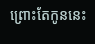ព្រោះតែកូននេះ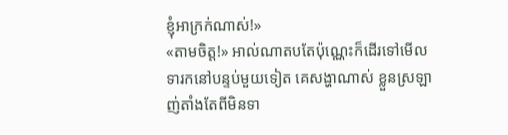ខ្ញុំអាក្រក់ណាស់!»
«តាមចិត្ត!» អាល់ណាតបតែប៉ុណ្ណេះក៏ដើរទៅមើលទារកនៅបន្ទប់មួយទៀត គេសង្ហាណាស់ ខ្លួនស្រឡាញ់តាំងតែពីមិនទា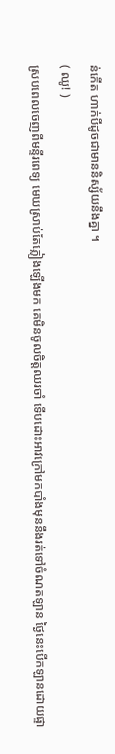ន់កើត ហាក់បីដូចជាមាននិស្ស័យនឹងគ្នា ។
( ឈូ! )
ស្របពេលចេញពីមន្ទីរពេទ្យ មេឃស្រាប់តែភ្លៀងឡើងមក គេមិនចូលចិត្តឈរចាំ ទើបដោះអាវក្រៅមកបាំងមុននឹងរត់ទៅចំណតឡាន ថ្ងៃនេះបើកឡានដោយផ្ទា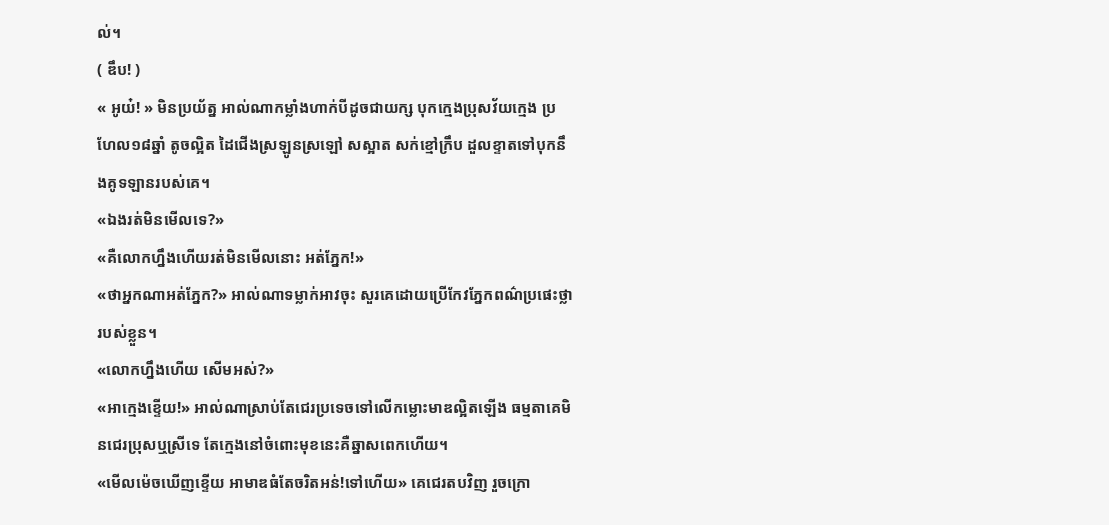ល់។
( ឌឹប! )
« អូយ៎! » មិនប្រយ័ត្ន អាល់ណាកម្លាំងហាក់បីដូចជាយក្ស បុកក្មេងប្រុសវ័យក្មេង ប្រហែល១៨ឆ្នាំ តូចល្អិត ដៃជើងស្រឡូនស្រឡៅ សស្អាត សក់ខ្មៅក្រឹប ដួលខ្ទាតទៅបុកនឹងគូទឡានរបស់គេ។
«ឯងរត់មិនមើលទេ?»
«គឺលោកហ្នឹងហើយរត់មិនមើលនោះ អត់ភ្នែក!»
«ថាអ្នកណាអត់ភ្នែក?» អាល់ណាទម្លាក់អាវចុះ សួរគេដោយប្រើកែវភ្នែកពណ៌ប្រផេះថ្លារបស់ខ្លួន។
«លោកហ្នឹងហើយ សើមអស់?»
«អាក្មេងខ្ទើយ!» អាល់ណាស្រាប់តែជេរប្រទេចទៅលើកម្លោះមាឌល្អិតឡើង ធម្មតាគេមិនជេរប្រុសឬស្រីទេ តែក្មេងនៅចំពោះមុខនេះគឺឆ្នាសពេកហើយ។
«មើលម៉េចឃើញខ្ទើយ អាមាឌធំតែចរិតអន់!ទៅហើយ» គេជេរតបវិញ រួចក្រោ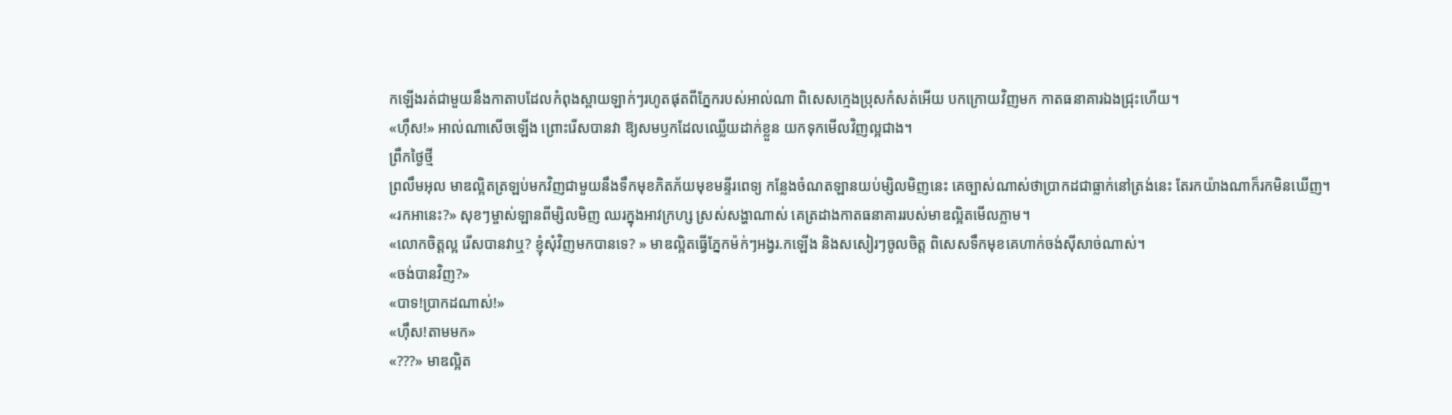កឡើងរត់ជាមួយនឹងកាតាបដែលកំពុងស្ពាយឡាក់ៗរហូតផុតពីភ្នែករបស់អាល់ណា ពិសេសក្មេងប្រុសកំសត់អើយ បកក្រោយវិញមក កាតធនាគារឯងជ្រុះហើយ។
«ហុឹស!» អាល់ណាសើចឡើង ព្រោះរើសបានវា ឱ្យសមឫកដែលឈ្លើយដាក់ខ្លួន យកទុកមើលវិញល្អជាង។
ព្រឹកថ្ងៃថ្មី
ព្រលឹមអុល មាឌល្អិតត្រឡប់មកវិញជាមួយនឹងទឹកមុខភិតភ័យមុខមន្ទីរពេទ្យ កន្លែងចំណតឡានយប់ម្សិលមិញនេះ គេច្បាស់ណាស់ថាប្រាកដជាធ្លាក់នៅត្រង់នេះ តែរកយ៉ាងណាក៏រកមិនឃើញ។
«រកអានេះ?» សុខៗម្ចាស់ឡានពីម្សិលមិញ ឈរក្នុងអាវក្រហ្ស ស្រស់សង្ហាណាស់ គេត្រដាងកាតធនាគាររបស់មាឌល្អិតមើលភ្លាម។
«លោកចិត្តល្អ រើសបានវាឬ? ខ្ញុំសុំវិញមកបានទេ? » មាឌល្អិតធ្វើភ្នែកម៉ក់ៗអង្វរ.កឡើង និងសសៀរៗចូលចិត្ត ពិសេសទឹកមុខគេហាក់ចង់សុីសាច់ណាស់។
«ចង់បានវិញ?»
«បាទ!ប្រាកដណាស់!»
«ហុឹស!តាមមក»
«???» មាឌល្អិត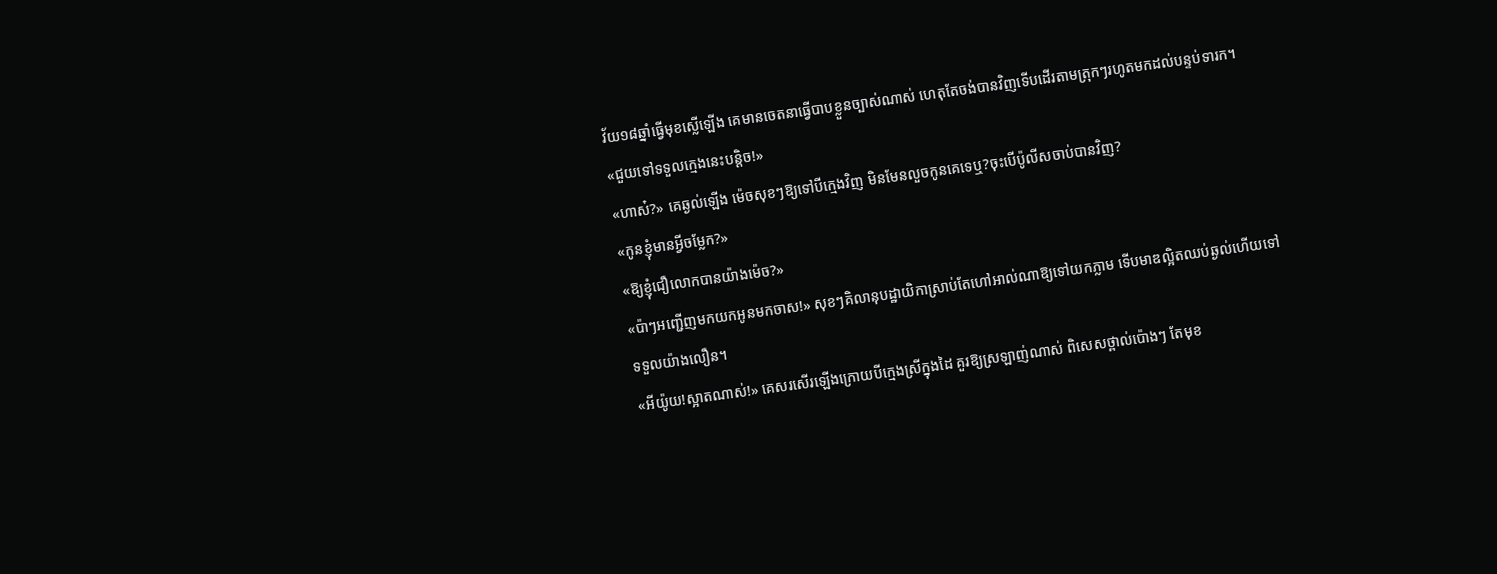វ័យ១៨ឆ្នាំធ្វើមុខស្លើឡើង គេមានចេតនាធ្វើបាបខ្លួនច្បាស់ណាស់ ហេតុតែចង់បានវិញទើបដើរតាមត្រុកៗរហូតមកដល់បន្ទប់ទារក។
«ជួយទៅទទួលក្មេងនេះបន្តិច!»
«ហាស៎?» គេឆ្ងល់ឡើង ម៉េចសុខៗឱ្យទៅបីក្មេងវិញ មិនមែនលួចកូនគេទេឬ?ចុះបើប៉ូលីសចាប់បានវិញ?
«កូនខ្ញុំមានអ្វីចម្លែក?»
«ឱ្យខ្ញុំជឿលោកបានយ៉ាងម៉េច?»
«ប៉ាៗអញ្ជើញមកយកអូនមកចាស!» សុខៗគិលានុបដ្ឋាយិកាស្រាប់តែហៅអាល់ណាឱ្យទៅយកភ្លាម ទើបមាឌល្អិតឈប់ឆ្ងល់ហើយទៅទទួលយ៉ាងលឿន។
«អីយ៉ូយ!ស្អាតណាស់!» គេសរសើរឡើងក្រោយបីក្មេងស្រីក្នុងដៃ គួរឱ្យស្រឡាញ់ណាស់ ពិសេសថ្ពាល់ប៉ោងៗ តែមុខ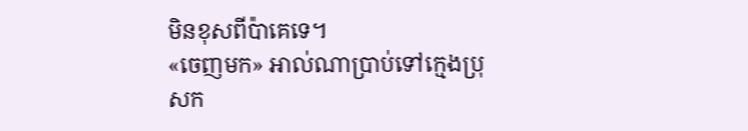មិនខុសពីប៉ាគេទេ។
«ចេញមក» អាល់ណាប្រាប់ទៅក្មេងប្រុសក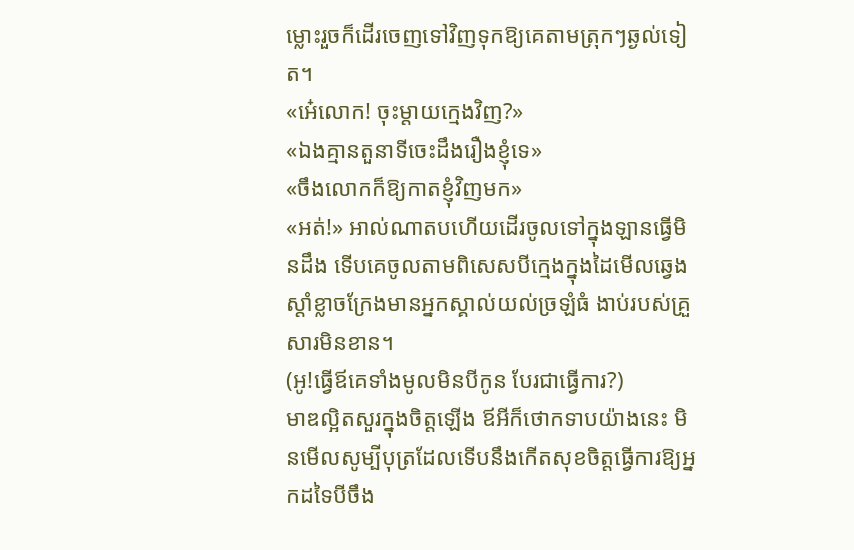ម្លោះរួចក៏ដើរចេញទៅវិញទុកឱ្យគេតាមត្រុកៗឆ្ងល់ទៀត។
«អេ៎លោក! ចុះម្តាយក្មេងវិញ?»
«ឯងគ្មានតួនាទីចេះដឹងរឿងខ្ញុំទេ»
«ចឹងលោកក៏ឱ្យកាតខ្ញុំវិញមក»
«អត់!» អាល់ណាតបហើយដើរចូលទៅក្នុងឡានធ្វើមិនដឹង ទើបគេចូលតាមពិសេសបីក្មេងក្នុងដៃមើលឆ្វេងស្តាំខ្លាចក្រែងមានអ្នកស្គាល់យល់ច្រឡំធំ ងាប់របស់គ្រួសារមិនខាន។
(អូ!ធ្វើឪគេទាំងមូលមិនបីកូន បែរជាធ្វើការ?)
មាឌល្អិតសួរក្នុងចិត្តឡើង ឪអីក៏ថោកទាបយ៉ាងនេះ មិនមើលសូម្បីបុត្រដែលទើបនឹងកើតសុខចិត្តធ្វើការឱ្យអ្នកដទៃបីចឹង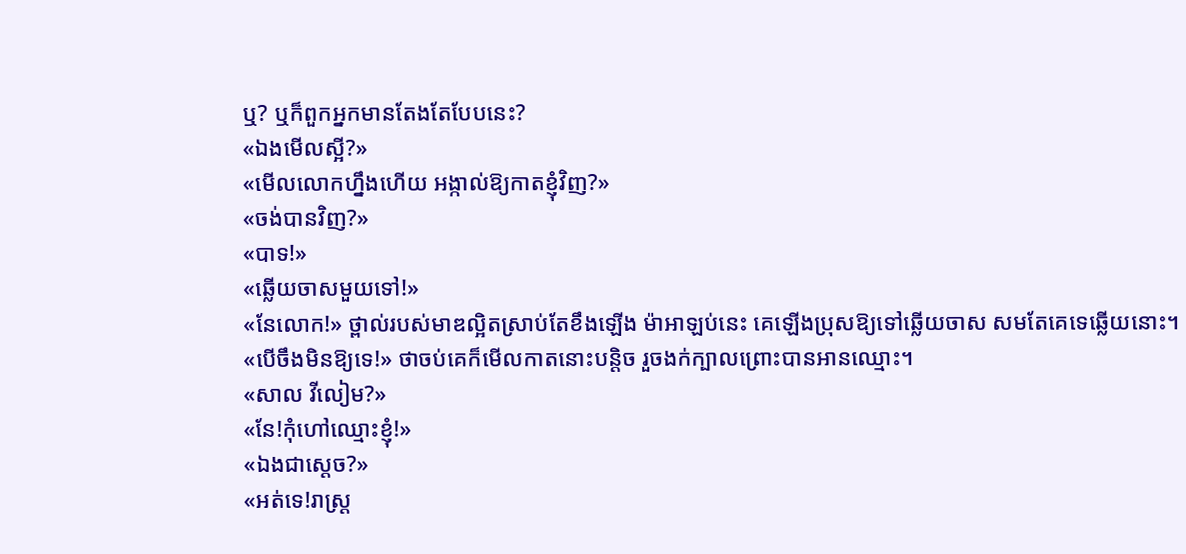ឬ? ឬក៏ពួកអ្នកមានតែងតែបែបនេះ?
«ឯងមើលស្អី?»
«មើលលោកហ្នឹងហើយ អង្កាល់ឱ្យកាតខ្ញុំវិញ?»
«ចង់បានវិញ?»
«បាទ!»
«ឆ្លើយចាសមួយទៅ!»
«នែលោក!» ថ្ពាល់របស់មាឌល្អិតស្រាប់តែខឹងឡើង ម៉ាអាឡប់នេះ គេឡើងប្រុសឱ្យទៅឆ្លើយចាស សមតែគេទេឆ្លើយនោះ។
«បើចឹងមិនឱ្យទេ!» ថាចប់គេក៏មើលកាតនោះបន្តិច រួចងក់ក្បាលព្រោះបានអានឈ្មោះ។
«សាល វីលៀម?»
«នែ!កុំហៅឈ្មោះខ្ញុំ!»
«ឯងជាស្តេច?»
«អត់ទេ!រាស្រ្ត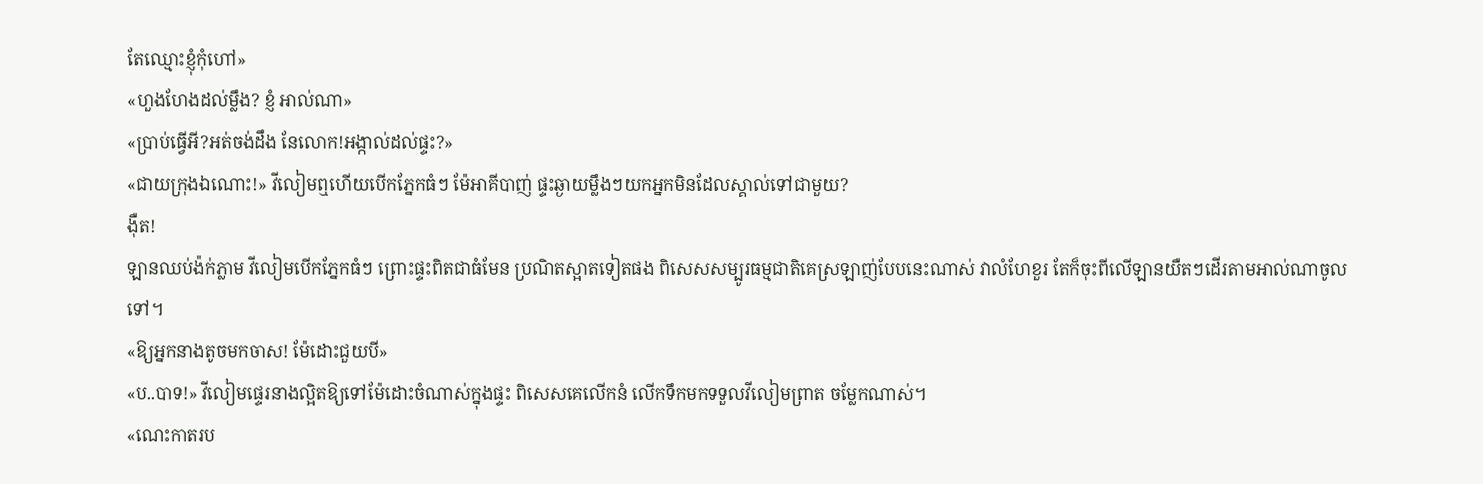តែឈ្មោះខ្ញុំកុំហៅ»
«ហួងហែងដល់ម្លឹង? ខ្ញំ អាល់ណា»
«ប្រាប់ធ្វើអី?អត់ចង់ដឹង នែលោក!អង្កាល់ដល់ផ្ទះ?»
«ជាយក្រុងឯណោះ!» វីលៀមឮហើយបើកភ្នែកធំៗ ម៉ែអាគីបាញ់ ផ្ទះឆ្ងាយម្លឹងៗយកអ្នកមិនដែលស្គាល់ទៅជាមួយ?
ងុឺត!
ឡានឈប់ង៉ក់ភ្លាម វីលៀមបើកភ្នែកធំៗ ព្រោះផ្ទះពិតជាធំមែន ប្រណិតស្អាតទៀតផង ពិសេសសម្បូរធម្មជាតិគេស្រឡាញ់បែបនេះណាស់ វាលំហែខួរ តែក៏ចុះពីលើឡានយឺតៗដើរតាមអាល់ណាចូលទៅ។
«ឱ្យអ្នកនាងតូចមកចាស! ម៉ែដោះជួយបី»
«ប..បាទ!» វីលៀមផ្ទេរនាងល្អិតឱ្យទៅម៉ែដោះចំណាស់ក្នុងផ្ទះ ពិសេសគេលើកនំ លើកទឹកមកទទួលវីលៀមព្រាត ចម្លែកណាស់។
«ណេះកាតរប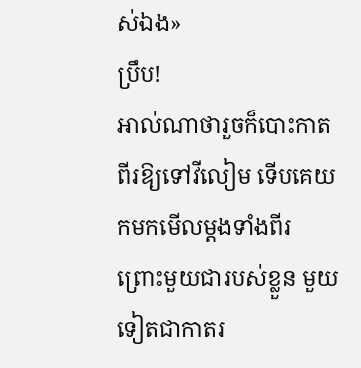ស់ឯង»
ប្រឹប!
អាល់ណាថារួចក៏បោះកាតពីរឱ្យទៅវីលៀម ទើបគេយកមកមើលម្តងទាំងពីរ ព្រោះមួយជារបស់ខ្លួន មួយទៀតជាកាតរ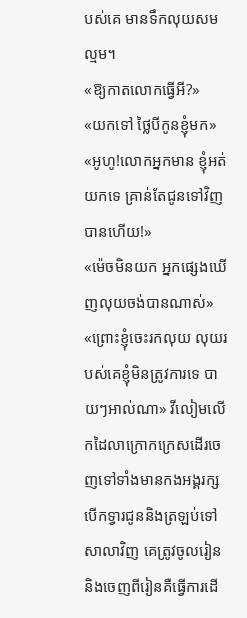បស់គេ មានទឹកលុយសមល្មម។
«ឱ្យកាតលោកធ្វើអី?»
«យកទៅ ថ្លៃបីកូនខ្ញុំមក»
«អូហូ!លោកអ្នកមាន ខ្ញុំអត់យកទេ គ្រាន់តែជូនទៅវិញបានហើយ!»
«ម៉េចមិនយក អ្នកផ្សេងឃើញលុយចង់បានណាស់»
«ព្រោះខ្ញុំចេះរកលុយ លុយរបស់គេខ្ញុំមិនត្រូវការទេ បាយៗអាល់ណា» វីលៀមលើកដៃលាក្រោកក្រេសដើរចេញទៅទាំងមានកងអង្គរក្សបើកទ្វារជូននិងត្រឡប់ទៅសាលាវិញ គេត្រូវចូលរៀន និងចេញពីរៀនគឺធ្វើការដើ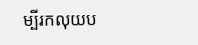ម្បីរកលុយប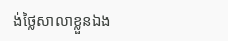ង់ថ្លៃសាលាខ្លួនឯង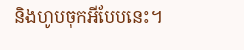និងហូបចុកអីបែបនេះ។